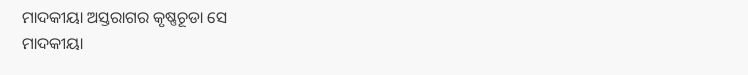ମାଦକୀୟା ଅସ୍ତରାଗର କୃଷ୍ଣଚୂଡା ସେ
ମାଦକୀୟା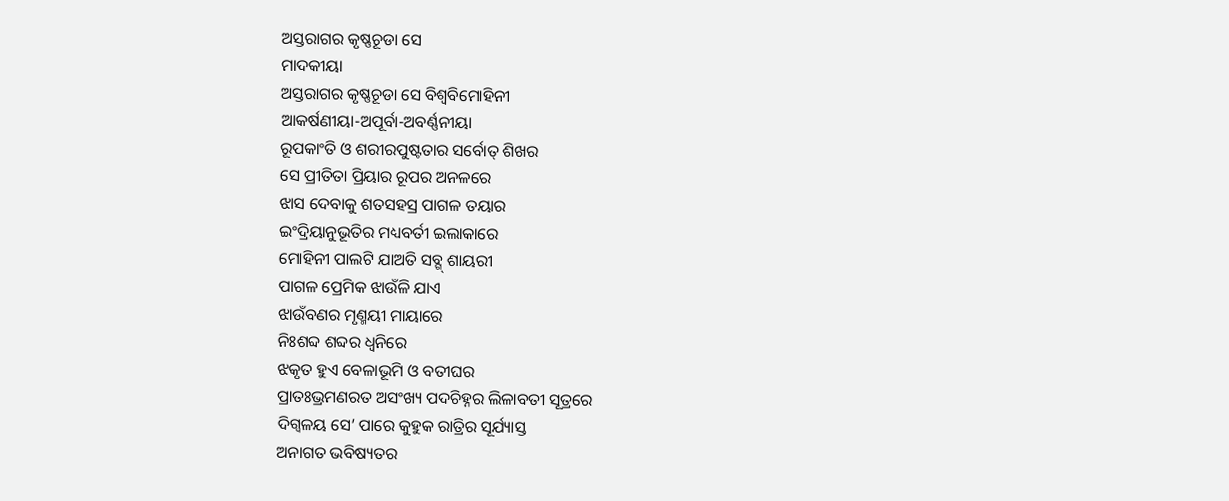ଅସ୍ତରାଗର କୃଷ୍ଣଚୂଡା ସେ
ମାଦକୀୟା
ଅସ୍ତରାଗର କୃଷ୍ଣଚୂଡା ସେ ବିଶ୍ଵବିମୋହିନୀ
ଆକର୍ଷଣୀୟା-ଅପୂର୍ବା-ଅବର୍ଣ୍ଣନୀୟା
ରୂପକାଂତି ଓ ଶରୀରପୁଷ୍ଟତାର ସର୍ବୋତ୍ ଶିଖର
ସେ ପ୍ରୀତିତା ପ୍ରିୟାର ରୂପର ଅନଳରେ
ଝାସ ଦେବାକୁ ଶତସହସ୍ର ପାଗଳ ତୟାର
ଇଂଦ୍ରିୟାନୁଭୂତିର ମଧ୍ୟବର୍ତୀ ଇଲାକାରେ
ମୋହିନୀ ପାଲଟି ଯାଅତି ସବ୍ଗ୍ ଶାୟରୀ
ପାଗଳ ପ୍ରେମିକ ଝାଉଁଳି ଯାଏ
ଝାଉଁବଣର ମୃଣ୍ମୟୀ ମାୟାରେ
ନିଃଶବ୍ଦ ଶବ୍ଦର ଧ୍ୱନିରେ
ଝକୃତ ହୁଏ ବେଳାଭୂମି ଓ ବତୀଘର
ପ୍ରାତଃଭ୍ରମଣରତ ଅସଂଖ୍ୟ ପଦଚିହ୍ନର ଲିଳାବତୀ ସୂତ୍ରରେ
ଦିଗ୍ବଳୟ ସେ’ ପାରେ କୁହୁକ ରାତ୍ରିର ସୂର୍ଯ୍ୟାସ୍ତ
ଅନାଗତ ଭବିଷ୍ୟତର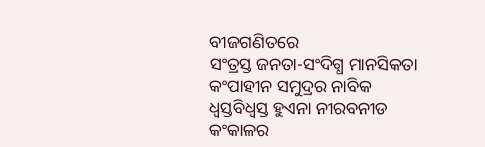ବୀଜଗଣିତରେ
ସଂତ୍ରସ୍ତ ଜନତା-ସଂଦିଗ୍ଧ ମାନସିକତା
କଂପାହୀନ ସମୁଦ୍ରର ନାବିକ
ଧ୍ୱସ୍ତବିଧ୍ଵସ୍ତ ହୁଏନା ନୀରବନୀଡ
କଂକାଳର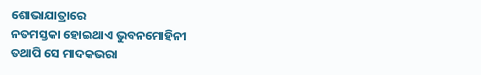ଶୋଭାଯାତ୍ରାରେ
ନତମସ୍ତକା ହୋଇଥାଏ ଭୁବନମୋହିନୀ
ତଥାପି ସେ ମାଦକଭରା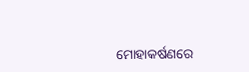ମୋହାକର୍ଷଣରେ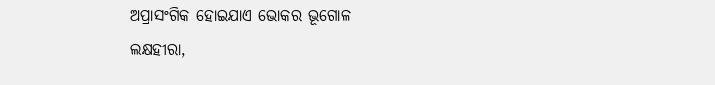ଅପ୍ରାସଂଗିକ ହୋଇଯାଏ ଭୋକର ଭୂଗୋଳ
ଲକ୍ଷହୀରା,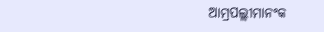ଆମ୍ରପଲ୍ଲୀମାନଂକ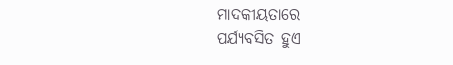ମାଦକୀୟତାରେ
ପର୍ଯ୍ୟବସିତ ହୁଏ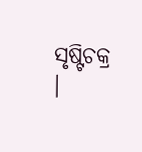ସୃଷ୍ଟିଚକ୍ର ।